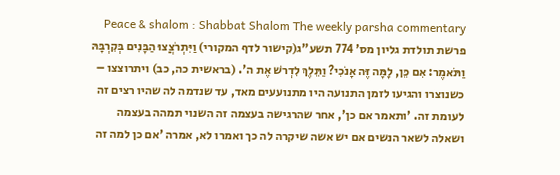Peace & shalom : Shabbat Shalom The weekly parsha commentary פרשת תולדת גליון מס' 774 תשע"ג(קישור לדף המקורי) וַיִּתְרֹצֲצוּ הַבָּנִים בְּקִרְבָּהּ וַתֹּאמֶר: אִם כֵּן, לָמָּה זֶּה אָנֹכִי? וַתֵּלֶךְ לִדְרשׁ אֶת ה'. (בראשית כה, כב) ויתרוצצו – כשנוצרו והגיעו לזמן התנועה היו מתנועעים מאד, עד שנדמה לה שהיו רצים זה לעומת זה. 'ותאמר אם כן', אחר שהרגישה בעצמה זה השנוי תמהה בעצמה ושאלה לשאר הנשים אם יש אשה שיקרה לה כך ואמרו לא, אמרה 'אם כן למה זה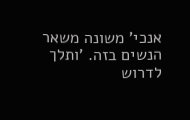אנכי' משונה משאר הנשים בזה. 'ותלך לדרוש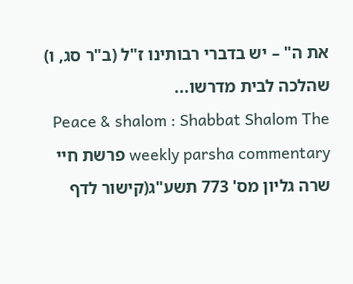את ה" – יש בדברי רבותינו ז"ל (ב"ר סג, ו) שהלכה לבית מדרשו...
Peace & shalom : Shabbat Shalom The weekly parsha commentary פרשת חיי שרה גליון מס' 773 תשע"ג(קישור לדף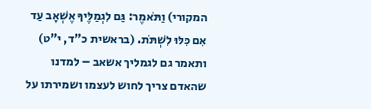המקורי) וַתֹּאמֶר: גַּם לִגְמַלֶּיךָ אֶשְׁאָב עַד אִם כִּלּוּ לִשְׁתֹּת. (בראשית כ"ד, י"ט) ותאמר גם לגמליך אשאב – למדנו שהאדם צריך לחוש לעצמו ושמירתו על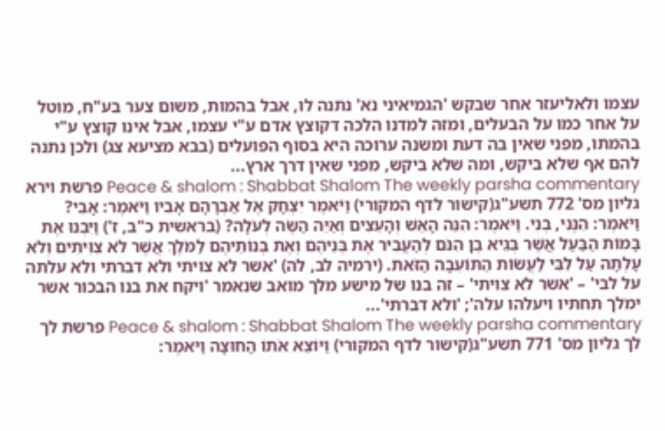עצמו ולאליעזר אחר שבקש 'הגמיאיני נא' נתנה לו, אבל בהמות, משום צער בע"ח, מוטל על אחר כמו על הבעלים, ומזה למדנו הלכה דקוצץ אדם ע"י עצמו, אבל אינו קוצץ ע"י בהמתו, מפני שאין בה דעת ומשנה ערוכה היא בסוף הפועלים (בבא מציעא צג) ולכן נתנה להם אף שלא ביקש, ומה שלא ביקש, מפני שאין דרך ארץ...
Peace & shalom : Shabbat Shalom The weekly parsha commentary פרשת וירא גליון מס' 772 תשע"ג(קישור לדף המקורי) וַיֹּאמֶר יִצְחָק אֶל אַבְרָהָם אָבִיו וַיֹּאמֶר: אָבִי? וַיֹּאמֶר: הִנֶּנִּי, בְנִי. וַיֹּאמֶר: הִנֵּה הָאֵשׁ וְהָעֵצִים וְאַיֵּה הַשֶּׂה לְעֹלָה? (בראשית כ"ב, ז') וַיִּבְנוּ אֶת בָּמוֹת הַבַּעַל אֲשֶׁר בְּגֵיא בֶן הִנֹּם לְהַעֲבִיר אֶת בְּנֵיהֶם וְאֶת בְּנוֹתֵיהֶם לַמֹּלֶךְ אֲשֶׁר לֹא צִוִּיתִים וְלֹא עָלְתָה עַל לִבִּי לַעֲשׂוֹת הַתּוֹעֵבָה הַזֹּאת. (ירמיה לב, לה) 'אשר לא צויתי ולא דברתי ולא עלתה על לבי' – 'אשר לא צויתי' – זה בנו של מישע מלך מואב שנאמר 'ויקח את בנו הבכור אשר ימלך תחתיו ויעלהו עלה'; 'ולא דברתי'...
Peace & shalom : Shabbat Shalom The weekly parsha commentary פרשת לך לך גליון מס' 771 תשע"ג(קישור לדף המקורי) וַיּוֹצֵא אֹתוֹ הַחוּצָה וַיֹּאמֶר: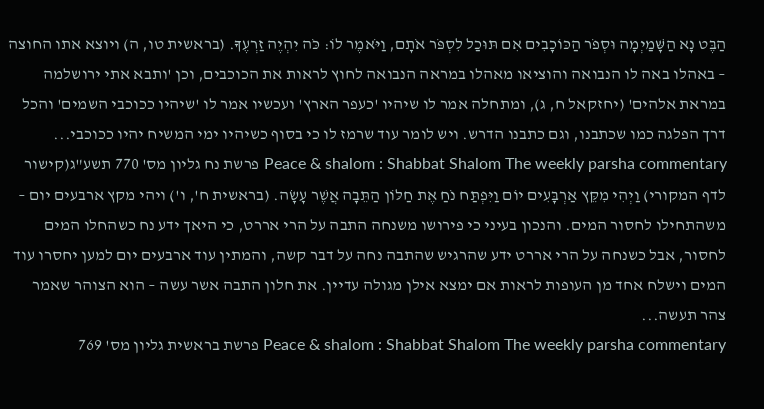הַבֶּט נָא הַשָּׁמַיְמָה וּסְפֹר הַכּוֹכָבִים אִם תּוּכַל לִסְפֹּר אֹתָם, וַיֹּאמֶר לוֹ: כֹּה יִהְיֶה זַרְעֶךָ. (בראשית טו, ה) ויוצא אתו החוצה – באהלו באה לו הנבואה והוציאו מאהלו במראה הנבואה לחוץ לראות את הכוכבים, וכן 'ותבא אתי ירושלמה במראת אלהים' (יחזקאל ח, ג), ומתחלה אמר לו שיהיו 'כעפר הארץ' ועכשיו אמר לו 'שיהיו ככוכבי השמים' והכל דרך הפלגה כמו שכתבנו, וגם כתבנו הדרש. ויש לומר עוד שרמז לו כי בסוף כשיהיו ימי המשיח יהיו ככוכבי...
Peace & shalom : Shabbat Shalom The weekly parsha commentary פרשת נח גליון מס' 770 תשע"ג(קישור לדף המקורי) וַיְהִי מִקֵּץ אַרְבָּעִים יוֹם וַיִּפְתַּח נֹחַ אֶת חַלּוֹן הַתֵּבָה אֲשֶׁר עָשָׂה. (בראשית ח', ו') ויהי מקץ ארבעים יום – משהתחילו לחסור המים. והנכון בעיני כי פירושו משנחה התבה על הרי אררט, כי היאך ידע נח כשהחלו המים לחסור, אבל כשנחה על הרי אררט ידע שהרגיש שהתבה נחה על דבר קשה, והמתין עוד ארבעים יום למען יחסרו עוד המים וישלח אחד מן העופות לראות אם ימצא אילן מגולה עדיין. את חלון התבה אשר עשה – הוא הצוהר שאמר צהר תעשה...
Peace & shalom : Shabbat Shalom The weekly parsha commentary פרשת בראשית גליון מס' 769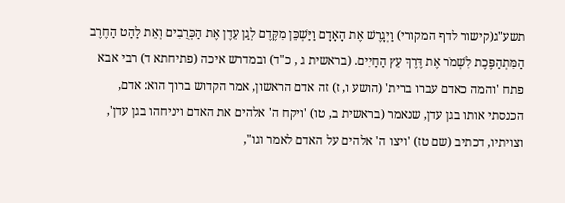תשע"ג(קישור לדף המקורי) וַיְגָרֶשׁ אֶת הָאָדָם וַיַּשְׁכֵּן מִקֶּדֶם לְגַן עֵדֶן אֶת הַכְּרֻבִים וְאֵת לַהַט הַחֶרֶב הַמִּתְהַפֶּכֶת לִשְׁמֹר אֶת דֶּרֶךְ עֵץ הַחַיִים. (בראשית ג , כ"ד) ובמדרש איכה (פתיחתא ד) רבי אבא פתח 'והמה כאדם עברו ברית' (הושע ו, ז) זה אדם הראשון, אמר הקדוש ברוך הוא: אדם, הכנסתי אותו בגן עדן, שנאמר (בראשית ב, טו) 'ויקח ה' אלהים את האדם ויניחהו בגן עדן', וצויתיו, דכתיב (שם טז) 'ויצו ה' אלהים על האדם לאמר וגו",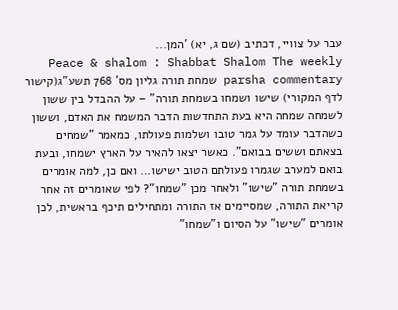עבר על צוויי, דכתיב (שם ג, יא) 'המן...
Peace & shalom : Shabbat Shalom The weekly parsha commentary שמחת תורה גליון מס' 768 תשע"ג(קישור לדף המקורי) שישו ושמחו בשמחת תורה" – על ההבדל בין ששון לשמחה שמחה היא בעת התחדשות הדבר המשמח את האדם, וששון כשהדבר עומד על גמר טובו ושלמות פעולתו, כמאמר "שמחים בצאתם וששים בבואם". כאשר יצאו להאיר על הארץ ישמחו, ובעת בואם למערב שגמרו פעולתם הטוב ישישו… ואם כן, למה אומרים בשמחת תורה "שישו" ולאחר מכן "שמחו"? לפי שאומרים זה אחר קריאת התורה, שמסיימים אז התורה ומתחילים תיכף בראשית, לכן אומרים "שישו" על הסיום ו"שמחו"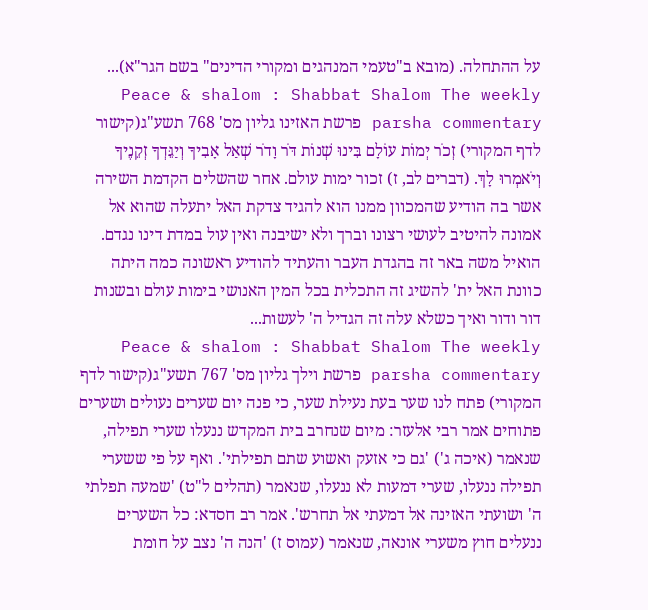על ההתחלה. (מובא ב"טעמי המנהגים ומקורי הדינים" בשם הגר"א)...
Peace & shalom : Shabbat Shalom The weekly parsha commentary פרשת האזינו גליון מס' 768 תשע"ג(קישור לדף המקורי) זְכֹר יְמוֹת עוֹלָם בִּינוּ שְׁנוֹת דֹּר וָדֹר שְׁאַל אָבִיךָ וְיַגֵּדְךָ זְקֵנֶיךָ וְיֹאמְרוּ לָךְ. (דברים לב, ז) זכור ימות עולם. אחר שהשלים הקדמת השירה אשר בה הודיע שהמכוון ממנו הוא להגיד צדקת האל יתעלה שהוא אל אמונה להיטיב לעושי רצונו וברך ולא ישיבנה ואין עול במדת דינו נגדם. הואיל משה באר זה בהגדת העבר והעתיד להודיע ראשונה כמה היתה כוונת האל ית' להשיג זה התכלית בכל המין האנושי בימות עולם ובשנות דור ודור ואיך כשלא עלה זה הגדיל ה' לעשות...
Peace & shalom : Shabbat Shalom The weekly parsha commentary פרשת וילך גליון מס' 767 תשע"ג(קישור לדף המקורי) פתח לנו שער בעת נעילת שער, כי פנה יום שערים נעולים ושערים פתוחים אמר רבי אלעזר: מיום שנחרב בית המקדש ננעלו שערי תפילה, שנאמר (איכה ג') 'גם כי אזעק ואשוע שתם תפילתי'. ואף על פי ששערי תפילה ננעלו, שערי דמעות לא ננעלו, שנאמר (תהלים ל"ט) 'שמעה תפלתי ה' ושועתי האזינה אל דמעתי אל תחרש'. אמר רב חסדא: כל השערים ננעלים חוץ משערי אונאה, שנאמר (עמוס ז) 'הנה ה' נצב על חומת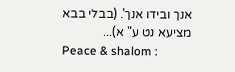אנך ובידו אנך'. (בבלי בבא מציעא נט ע" א)...
Peace & shalom :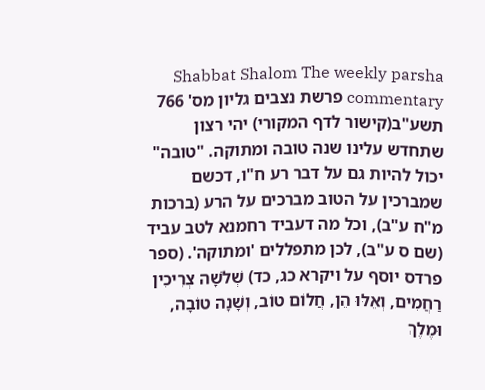Shabbat Shalom The weekly parsha commentary פרשת נצבים גליון מס' 766 תשע"ב(קישור לדף המקורי) יהי רצון שתחדש עלינו שנה טובה ומתוקה. "טובה" יכול להיות גם על דבר רע ח"ו, דכשם שמברכין על הטוב מברכים על הרע (ברכות מ"ח ע"ב), וכל מה דעביד רחמנא לטב עביד (שם ס ע"ב), לכן מתפללים 'ומתוקה'. (ספר פרדס יוסף על ויקרא כג, כד) שְׁלֹשָׁה צְרִיכִין רַחֲמִים, וְאֵלּוּ הֵן, חֲלוֹם טוֹב, וְשָׁנָה טוֹבָה, וּמֶלֶךְ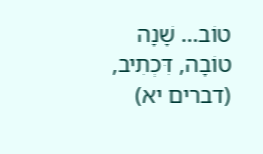טוֹב… שָׁנָה טוֹבָה, דִּכְתִיב, (דברים יא)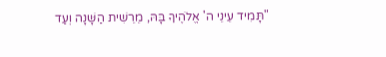"תָּמִיד עֵינֵי ה' אֱלֹהֶיךָ בָּהּ, מֵרֵשִׁית הַשָּׁנָה וְעַד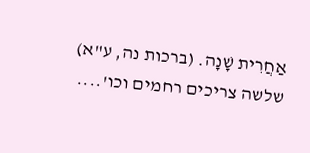אַחֲרִית שָׁנָה. (ברכות נה, ע"א) שלשה צריכים רחמים וכו'....